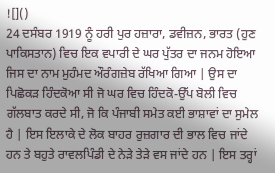![]()
24 ਦਸੰਬਰ 1919 ਨੂੰ ਹਰੀ ਪੁਰ ਹਜ਼ਾਰਾ, ਡਵੀਜ਼ਨ, ਭਾਰਤ (ਹੁਣ ਪਾਕਿਸਤਾਨ) ਵਿਚ ਇਕ ਵਪਾਰੀ ਦੇ ਘਰ ਪੁੱਤਰ ਦਾ ਜਨਮ ਹੋਇਆ ਜਿਸ ਦਾ ਨਾਮ ਮੁਹੰਮਦ ਔਰੰਗਜ਼ੇਬ ਰੱਖਿਆ ਗਿਆ | ਉਸ ਦਾ ਪਿਛੋਕੜ ਹਿੰਦਕੋਆ ਸੀ ਜੋ ਘਰ ਵਿਚ ਹਿੰਦਕੋ-ਉੱਪ ਬੋਲੀ ਵਿਚ ਗੱਲਬਾਤ ਕਰਦੇ ਸੀ, ਜੋ ਕਿ ਪੰਜਾਬੀ ਸਮੇਤ ਕਈ ਭਾਸ਼ਾਵਾਂ ਦਾ ਸੁਮੇਲ ਹੈ | ਇਸ ਇਲਾਕੇ ਦੇ ਲੋਕ ਬਾਹਰ ਰੁਜ਼ਗਾਰ ਦੀ ਭਾਲ ਵਿਚ ਜਾਂਦੇ ਹਨ ਤੇ ਬਹੁਤੇ ਰਾਵਲਪਿੰਡੀ ਦੇ ਨੇੜੇ ਤੇੜੇ ਵਸ ਜਾਂਦੇ ਹਨ | ਇਸ ਤਰ੍ਹਾਂ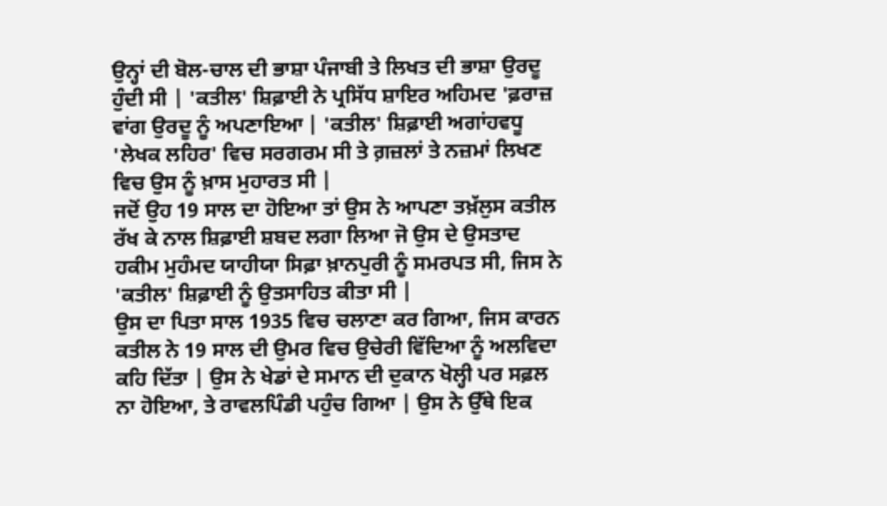ਉਨ੍ਹਾਂ ਦੀ ਬੋਲ-ਚਾਲ ਦੀ ਭਾਸ਼ਾ ਪੰਜਾਬੀ ਤੇ ਲਿਖਤ ਦੀ ਭਾਸ਼ਾ ਉਰਦੂ ਹੁੰਦੀ ਸੀ | 'ਕਤੀਲ' ਸ਼ਿਫ਼ਾਈ ਨੇ ਪ੍ਰਸਿੱਧ ਸ਼ਾਇਰ ਅਹਿਮਦ 'ਫ਼ਰਾਜ਼ ਵਾਂਗ ਉਰਦੂ ਨੂੰ ਅਪਣਾਇਆ | 'ਕਤੀਲ' ਸ਼ਿਫ਼ਾਈ ਅਗਾਂਹਵਧੂ 'ਲੇਖਕ ਲਹਿਰ' ਵਿਚ ਸਰਗਰਮ ਸੀ ਤੇ ਗ਼ਜ਼ਲਾਂ ਤੇ ਨਜ਼ਮਾਂ ਲਿਖਣ ਵਿਚ ਉਸ ਨੂੰ ਖ਼ਾਸ ਮੁਹਾਰਤ ਸੀ |
ਜਦੋਂ ਉਹ 19 ਸਾਲ ਦਾ ਹੋਇਆ ਤਾਂ ਉਸ ਨੇ ਆਪਣਾ ਤਖ਼ੱਲੁਸ ਕਤੀਲ ਰੱਖ ਕੇ ਨਾਲ ਸ਼ਿਫ਼ਾਈ ਸ਼ਬਦ ਲਗਾ ਲਿਆ ਜੋ ਉਸ ਦੇ ਉਸਤਾਦ ਹਕੀਮ ਮੁਹੰਮਦ ਯਾਹੀਯਾ ਸਿਫ਼ਾ ਖ਼ਾਨਪੁਰੀ ਨੂੰ ਸਮਰਪਤ ਸੀ, ਜਿਸ ਨੇ 'ਕਤੀਲ' ਸ਼ਿਫ਼ਾਈ ਨੂੰ ਉਤਸਾਹਿਤ ਕੀਤਾ ਸੀ |
ਉਸ ਦਾ ਪਿਤਾ ਸਾਲ 1935 ਵਿਚ ਚਲਾਣਾ ਕਰ ਗਿਆ, ਜਿਸ ਕਾਰਨ ਕਤੀਲ ਨੇ 19 ਸਾਲ ਦੀ ਉਮਰ ਵਿਚ ਉਚੇਰੀ ਵਿੱਦਿਆ ਨੂੰ ਅਲਵਿਦਾ ਕਹਿ ਦਿੱਤਾ | ਉਸ ਨੇ ਖੇਡਾਂ ਦੇ ਸਮਾਨ ਦੀ ਦੁਕਾਨ ਖੋਲ੍ਹੀ ਪਰ ਸਫ਼ਲ ਨਾ ਹੋਇਆ, ਤੇ ਰਾਵਲਪਿੰਡੀ ਪਹੁੰਚ ਗਿਆ | ਉਸ ਨੇ ਉੱਥੇ ਇਕ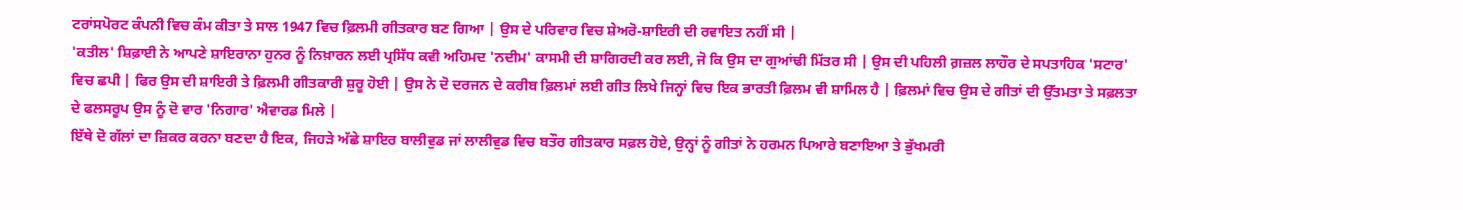ਟਰਾਂਸਪੋਰਟ ਕੰਪਨੀ ਵਿਚ ਕੰਮ ਕੀਤਾ ਤੇ ਸਾਲ 1947 ਵਿਚ ਫ਼ਿਲਮੀ ਗੀਤਕਾਰ ਬਣ ਗਿਆ | ਉਸ ਦੇ ਪਰਿਵਾਰ ਵਿਚ ਸ਼ੇਅਰੋ-ਸ਼ਾਇਰੀ ਦੀ ਰਵਾਇਤ ਨਹੀਂ ਸੀ |
'ਕਤੀਲ' ਸ਼ਿਫ਼ਾਈ ਨੇ ਆਪਣੇ ਸ਼ਾਇਰਾਨਾ ਹੁਨਰ ਨੂੰ ਨਿਖ਼ਾਰਨ ਲਈ ਪ੍ਰਸਿੱਧ ਕਵੀ ਅਹਿਮਦ 'ਨਦੀਮ' ਕਾਸਮੀ ਦੀ ਸ਼ਾਗਿਰਦੀ ਕਰ ਲਈ, ਜੋ ਕਿ ਉਸ ਦਾ ਗੁਆਂਢੀ ਮਿੱਤਰ ਸੀ | ਉਸ ਦੀ ਪਹਿਲੀ ਗ਼ਜ਼ਲ ਲਾਹੌਰ ਦੇ ਸਪਤਾਹਿਕ 'ਸਟਾਰ' ਵਿਚ ਛਪੀ | ਫਿਰ ਉਸ ਦੀ ਸ਼ਾਇਰੀ ਤੇ ਫ਼ਿਲਮੀ ਗੀਤਕਾਰੀ ਸ਼ੁਰੂ ਹੋਈ | ਉਸ ਨੇ ਦੋ ਦਰਜਨ ਦੇ ਕਰੀਬ ਫ਼ਿਲਮਾਂ ਲਈ ਗੀਤ ਲਿਖੇ ਜਿਨ੍ਹਾਂ ਵਿਚ ਇਕ ਭਾਰਤੀ ਫ਼ਿਲਮ ਵੀ ਸ਼ਾਮਿਲ ਹੈ | ਫ਼ਿਲਮਾਂ ਵਿਚ ਉਸ ਦੇ ਗੀਤਾਂ ਦੀ ਉੱਤਮਤਾ ਤੇ ਸਫ਼ਲਤਾ ਦੇ ਫਲਸਰੂਪ ਉਸ ਨੂੰ ਦੋ ਵਾਰ 'ਨਿਗਾਰ' ਐਵਾਰਡ ਮਿਲੇ |
ਇੱਥੇ ਦੋ ਗੱਲਾਂ ਦਾ ਜ਼ਿਕਰ ਕਰਨਾ ਬਣਦਾ ਹੈ ਇਕ, ਜਿਹੜੇ ਅੱਛੇ ਸ਼ਾਇਰ ਬਾਲੀਵੁਡ ਜਾਂ ਲਾਲੀਵੁਡ ਵਿਚ ਬਤੌਰ ਗੀਤਕਾਰ ਸਫ਼ਲ ਹੋਏ, ਉਨ੍ਹਾਂ ਨੂੰ ਗੀਤਾਂ ਨੇ ਹਰਮਨ ਪਿਆਰੇ ਬਣਾਇਆ ਤੇ ਭੁੱਖਮਰੀ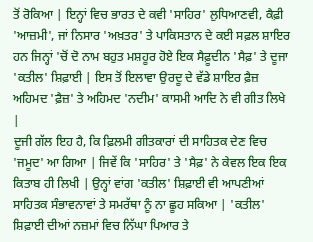ਤੋਂ ਰੋਕਿਆ | ਇਨ੍ਹਾਂ ਵਿਚ ਭਾਰਤ ਦੇ ਕਵੀ 'ਸਾਹਿਰ' ਲੁਧਿਆਣਵੀ, ਕੈਫ਼ੀ 'ਆਜ਼ਮੀ', ਜਾਂ ਨਿਸਾਰ 'ਅਖ਼ਤਰ' ਤੇ ਪਾਕਿਸਤਾਨ ਦੇ ਕਈ ਸਫ਼ਲ ਸ਼ਾਇਰ ਹਨ ਜਿਨ੍ਹਾਂ 'ਚੋਂ ਦੋ ਨਾਮ ਬਹੁਤ ਮਸ਼ਹੂਰ ਹੋਏ ਇਕ ਸੈਫ਼ੂਦੀਨ 'ਸੈਫ਼' ਤੇ ਦੂਜਾ 'ਕਤੀਲ' ਸ਼ਿਫ਼ਾਈ | ਇਸ ਤੋਂ ਇਲਾਵਾ ਉਰਦੂ ਦੇ ਵੱਡੇ ਸ਼ਾਇਰ ਫ਼ੈਜ਼ ਅਹਿਮਦ 'ਫ਼ੈਜ਼' ਤੇ ਅਹਿਮਦ 'ਨਦੀਮ' ਕਾਸਮੀ ਆਦਿ ਨੇ ਵੀ ਗੀਤ ਲਿਖੇ |
ਦੂਜੀ ਗੱਲ ਇਹ ਹੈ, ਕਿ ਫ਼ਿਲਮੀ ਗੀਤਕਾਰਾਂ ਦੀ ਸਾਹਿਤਕ ਦੇਣ ਵਿਚ 'ਜਮੂਦ' ਆ ਗਿਆ | ਜਿਵੇਂ ਕਿ 'ਸਾਹਿਰ' ਤੇ 'ਸੈਫ਼' ਨੇ ਕੇਵਲ ਇਕ ਇਕ ਕਿਤਾਬ ਹੀ ਲਿਖੀ | ਉਨ੍ਹਾਂ ਵਾਂਗ 'ਕਤੀਲ' ਸ਼ਿਫ਼ਾਈ ਵੀ ਆਪਣੀਆਂ ਸਾਹਿਤਕ ਸੰਭਾਵਨਾਵਾਂ ਤੇ ਸਮਰੱਥਾ ਨੂੰ ਨਾ ਛੂਹ ਸਕਿਆ | 'ਕਤੀਲ' ਸ਼ਿਫ਼ਾਈ ਦੀਆਂ ਨਜ਼ਮਾਂ ਵਿਚ ਨਿੱਘਾ ਪਿਆਰ ਤੇ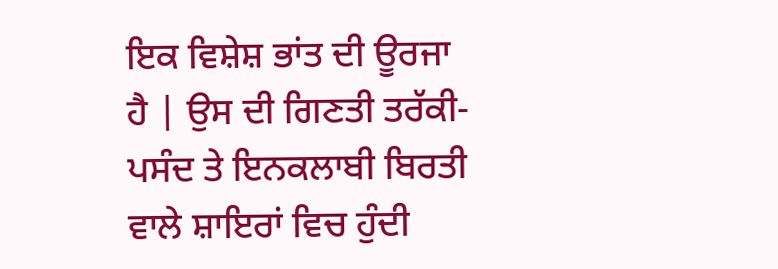ਇਕ ਵਿਸ਼ੇਸ਼ ਭਾਂਤ ਦੀ ਊਰਜਾ ਹੈ | ਉਸ ਦੀ ਗਿਣਤੀ ਤਰੱਕੀ-ਪਸੰਦ ਤੇ ਇਨਕਲਾਬੀ ਬਿਰਤੀ ਵਾਲੇ ਸ਼ਾਇਰਾਂ ਵਿਚ ਹੁੰਦੀ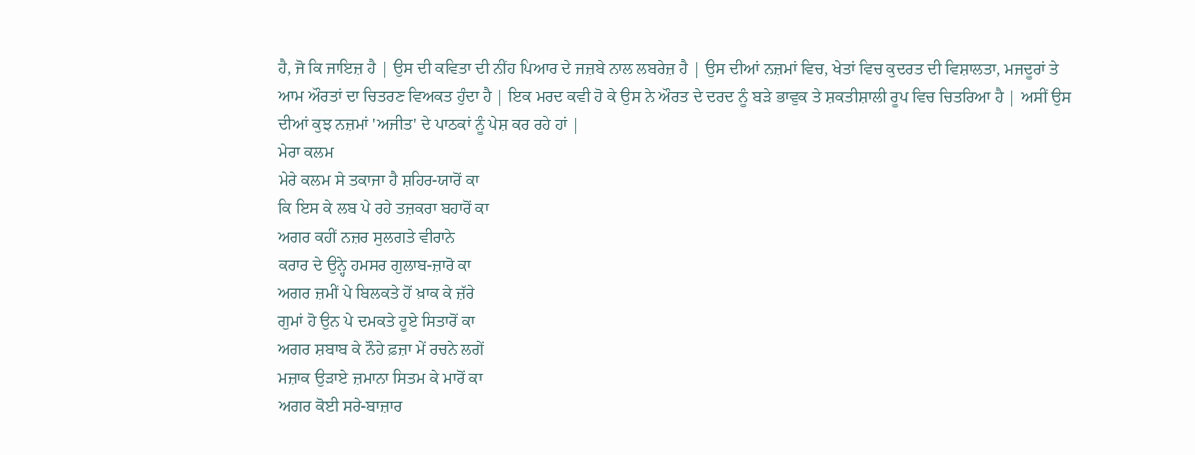ਹੈ, ਜੋ ਕਿ ਜਾਇਜ਼ ਹੈ | ਉਸ ਦੀ ਕਵਿਤਾ ਦੀ ਨੀਂਹ ਪਿਆਰ ਦੇ ਜਜ਼ਬੇ ਨਾਲ ਲਬਰੇਜ਼ ਹੈ | ਉਸ ਦੀਆਂ ਨਜ਼ਮਾਂ ਵਿਚ, ਖੇਤਾਂ ਵਿਚ ਕੁਦਰਤ ਦੀ ਵਿਸ਼ਾਲਤਾ, ਮਜਦੂਰਾਂ ਤੇ ਆਮ ਔਰਤਾਂ ਦਾ ਚਿਤਰਣ ਵਿਅਕਤ ਹੁੰਦਾ ਹੈ | ਇਕ ਮਰਦ ਕਵੀ ਹੋ ਕੇ ਉਸ ਨੇ ਔਰਤ ਦੇ ਦਰਦ ਨੂੰ ਬੜੇ ਭਾਵੁਕ ਤੇ ਸ਼ਕਤੀਸ਼ਾਲੀ ਰੂਪ ਵਿਚ ਚਿਤਰਿਆ ਹੈ | ਅਸੀਂ ਉਸ ਦੀਆਂ ਕੁਝ ਨਜ਼ਮਾਂ 'ਅਜੀਤ' ਦੇ ਪਾਠਕਾਂ ਨੂੰ ਪੇਸ਼ ਕਰ ਰਹੇ ਹਾਂ |
ਮੇਰਾ ਕਲਮ
ਮੇਰੇ ਕਲਮ ਸੇ ਤਕਾਜਾ ਹੈ ਸ਼ਹਿਰ-ਯਾਰੋਂ ਕਾ
ਕਿ ਇਸ ਕੇ ਲਬ ਪੇ ਰਹੇ ਤਜ਼ਕਰਾ ਬਹਾਰੋਂ ਕਾ
ਅਗਰ ਕਹੀਂ ਨਜ਼ਰ ਸੁਲਗਤੇ ਵੀਰਾਨੇ
ਕਰਾਰ ਦੇ ਉਨ੍ਹੇ ਹਮਸਰ ਗੁਲਾਬ-ਜ਼ਾਰੋ ਕਾ
ਅਗਰ ਜ਼ਮੀਂ ਪੇ ਬਿਲਕਤੇ ਹੋਂ ਖ਼ਾਕ ਕੇ ਜ਼ੱਰੇ
ਗੁਮਾਂ ਹੋ ਉਨ ਪੇ ਦਮਕਤੇ ਹੂਏ ਸਿਤਾਰੋਂ ਕਾ
ਅਗਰ ਸ਼ਬਾਬ ਕੇ ਨੌਹੇ ਫ਼ਜ਼ਾ ਮੇਂ ਰਚਨੇ ਲਗੇਂ
ਮਜ਼ਾਕ ਉੜਾਏ ਜ਼ਮਾਨਾ ਸਿਤਮ ਕੇ ਮਾਰੋਂ ਕਾ
ਅਗਰ ਕੋਈ ਸਰੇ-ਬਾਜ਼ਾਰ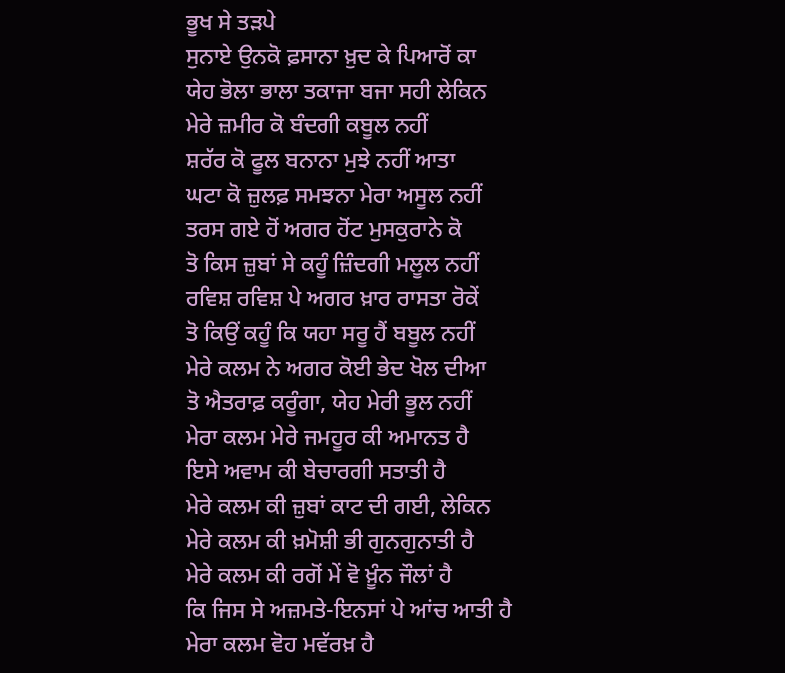ਭੂਖ ਸੇ ਤੜਪੇ
ਸੁਨਾਏ ਉਨਕੋ ਫ਼ਸਾਨਾ ਖ਼ੁਦ ਕੇ ਪਿਆਰੋਂ ਕਾ
ਯੇਹ ਭੋਲਾ ਭਾਲਾ ਤਕਾਜਾ ਬਜਾ ਸਹੀ ਲੇਕਿਨ
ਮੇਰੇ ਜ਼ਮੀਰ ਕੋ ਬੰਦਗੀ ਕਬੂਲ ਨਹੀਂ
ਸ਼ਰੱਰ ਕੋ ਫੂਲ ਬਨਾਨਾ ਮੁਝੇ ਨਹੀਂ ਆਤਾ
ਘਟਾ ਕੋ ਜ਼ੁਲਫ਼ ਸਮਝਨਾ ਮੇਰਾ ਅਸੂਲ ਨਹੀਂ
ਤਰਸ ਗਏ ਹੋਂ ਅਗਰ ਹੋਂਟ ਮੁਸਕੁਰਾਨੇ ਕੋ
ਤੋ ਕਿਸ ਜ਼ੁਬਾਂ ਸੇ ਕਹੂੰ ਜ਼ਿੰਦਗੀ ਮਲੂਲ ਨਹੀਂ
ਰਵਿਸ਼ ਰਵਿਸ਼ ਪੇ ਅਗਰ ਖ਼ਾਰ ਰਾਸਤਾ ਰੋਕੇਂ
ਤੋ ਕਿਉਂ ਕਹੂੰ ਕਿ ਯਹਾ ਸਰੂ ਹੈਂ ਬਬੂਲ ਨਹੀਂ
ਮੇਰੇ ਕਲਮ ਨੇ ਅਗਰ ਕੋਈ ਭੇਦ ਖੋਲ ਦੀਆ
ਤੋ ਐਤਰਾਫ਼ ਕਰੂੰਗਾ, ਯੇਹ ਮੇਰੀ ਭੂਲ ਨਹੀਂ
ਮੇਰਾ ਕਲਮ ਮੇਰੇ ਜਮਹੂਰ ਕੀ ਅਮਾਨਤ ਹੈ
ਇਸੇ ਅਵਾਮ ਕੀ ਬੇਚਾਰਗੀ ਸਤਾਤੀ ਹੈ
ਮੇਰੇ ਕਲਮ ਕੀ ਜ਼ੁਬਾਂ ਕਾਟ ਦੀ ਗਈ, ਲੇਕਿਨ
ਮੇਰੇ ਕਲਮ ਕੀ ਖ਼ਮੋਸ਼ੀ ਭੀ ਗੁਨਗੁਨਾਤੀ ਹੈ
ਮੇਰੇ ਕਲਮ ਕੀ ਰਗੋਂ ਮੇਂ ਵੋ ਖ਼ੂੰਨ ਜੌਲਾਂ ਹੈ
ਕਿ ਜਿਸ ਸੇ ਅਜ਼ਮਤੇ-ਇਨਸਾਂ ਪੇ ਆਂਚ ਆਤੀ ਹੈ
ਮੇਰਾ ਕਲਮ ਵੋਹ ਮਵੱਰਖ਼ ਹੈ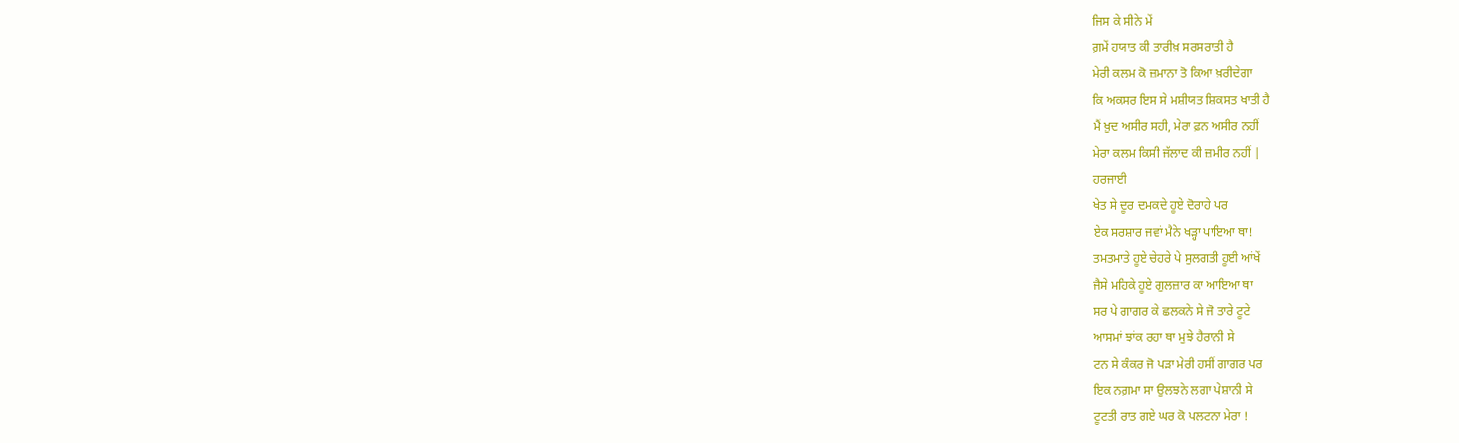ਜਿਸ ਕੇ ਸੀਨੇ ਮੇਂ
ਗ਼ਮੇਂ ਹਯਾਤ ਕੀ ਤਾਰੀਖ਼ ਸਰਸਰਾਤੀ ਹੈ
ਮੇਰੀ ਕਲਮ ਕੋ ਜ਼ਮਾਨਾ ਤੋ ਕਿਆ ਖ਼ਰੀਦੇਗਾ
ਕਿ ਅਕਸਰ ਇਸ ਸੇ ਮਸ਼ੀਯਤ ਸ਼ਿਕਸਤ ਖਾਤੀ ਹੈ
ਮੈਂ ਖ਼ੁਦ ਅਸੀਰ ਸਹੀ, ਮੇਰਾ ਫ਼ਨ ਅਸੀਰ ਨਹੀਂ
ਮੇਰਾ ਕਲਮ ਕਿਸੀ ਜੱਲਾਦ ਕੀ ਜ਼ਮੀਰ ਨਹੀਂ |
ਹਰਜਾਈ
ਖੇਤ ਸੇ ਦੂਰ ਦਮਕਦੇ ਹੂਏ ਦੋਰਾਹੇ ਪਰ
ਏਕ ਸਰਸ਼ਾਰ ਜਵਾਂ ਮੈਨੇ ਖੜ੍ਹਾ ਪਾਇਆ ਥਾ!
ਤਮਤਮਾਤੇ ਹੂਏ ਚੇਹਰੇ ਪੇ ਸੁਲਗਤੀ ਹੂਈ ਆਂਖੇਂ
ਜੈਸੇ ਮਹਿਕੇ ਹੂਏ ਗੁਲਜ਼ਾਰ ਕਾ ਆਇਆ ਥਾ
ਸਰ ਪੇ ਗਾਗਰ ਕੇ ਛਲਕਨੇ ਸੇ ਜੋ ਤਾਰੇ ਟੂਟੇ
ਆਸਮਾਂ ਝਾਂਕ ਰਹਾ ਥਾ ਮੁਝੇ ਹੈਰਾਨੀ ਸੇ
ਟਨ ਸੇ ਕੰਕਰ ਜੋ ਪੜਾ ਮੇਰੀ ਹਸੀਂ ਗਾਗਰ ਪਰ
ਇਕ ਨਗ਼ਮਾ ਸਾ ਉਲਝਨੇ ਲਗਾ ਪੇਸ਼ਾਨੀ ਸੇ
ਟੂਟਤੀ ਰਾਤ ਗਏ ਘਰ ਕੋ ਪਲਟਨਾ ਮੇਰਾ !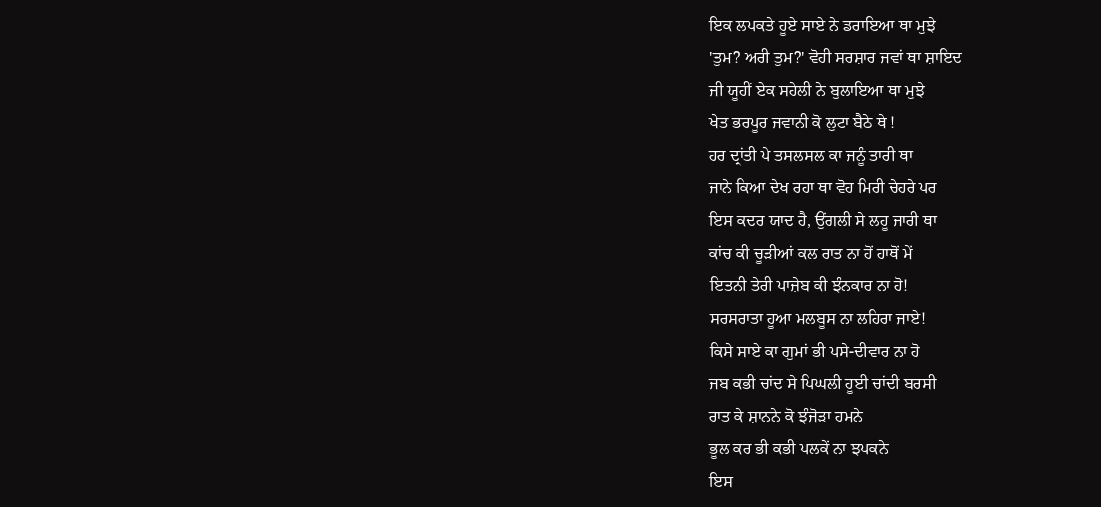ਇਕ ਲਪਕਤੇ ਹੂਏ ਸਾਏ ਨੇ ਡਰਾਇਆ ਥਾ ਮੁਝੇ
'ਤੁਮ? ਅਰੀ ਤੁਮ?' ਵੋਹੀ ਸਰਸ਼ਾਰ ਜਵਾਂ ਥਾ ਸ਼ਾਇਦ
ਜੀ ਯੂਹੀਂ ਏਕ ਸਹੇਲੀ ਨੇ ਬੁਲਾਇਆ ਥਾ ਮੁਝੇ
ਖੇਤ ਭਰਪੂਰ ਜਵਾਨੀ ਕੋ ਲੁਟਾ ਬੈਠੇ ਥੇ !
ਹਰ ਦ੍ਰਾਂਤੀ ਪੇ ਤਸਲਸਲ ਕਾ ਜਨੂੰ ਤਾਰੀ ਥਾ
ਜਾਨੇ ਕਿਆ ਦੇਖ ਰਹਾ ਥਾ ਵੋਹ ਮਿਰੀ ਚੇਹਰੇ ਪਰ
ਇਸ ਕਦਰ ਯਾਦ ਹੈ, ਉਂਗਲੀ ਸੇ ਲਹੂ ਜਾਰੀ ਥਾ
ਕਾਂਚ ਕੀ ਚੂੜੀਆਂ ਕਲ ਰਾਤ ਨਾ ਹੋਂ ਹਾਥੋਂ ਮੇਂ
ਇਤਨੀ ਤੇਰੀ ਪਾਜ਼ੇਬ ਕੀ ਝੰਨਕਾਰ ਨਾ ਹੋ!
ਸਰਸਰਾਤਾ ਹੂਆ ਮਲਬੂਸ ਨਾ ਲਹਿਰਾ ਜਾਏ!
ਕਿਸੇ ਸਾਏ ਕਾ ਗੁਮਾਂ ਭੀ ਪਸੇ-ਦੀਵਾਰ ਨਾ ਹੋ
ਜਬ ਕਭੀ ਚਾਂਦ ਸੇ ਪਿਘਲੀ ਹੂਈ ਚਾਂਦੀ ਬਰਸੀ
ਰਾਤ ਕੇ ਸ਼ਾਨਨੇ ਕੋ ਝੰਜੋੜਾ ਹਮਨੇ
ਭੂਲ ਕਰ ਭੀ ਕਭੀ ਪਲਕੇਂ ਨਾ ਝਪਕਨੇ
ਇਸ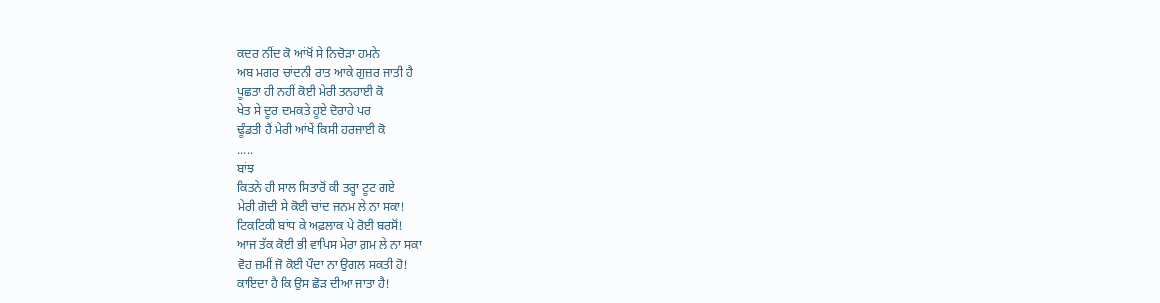ਕਦਰ ਨੀਂਦ ਕੋ ਆਂਖੋਂ ਸੇ ਨਿਚੋੜਾ ਹਮਨੇ
ਅਬ ਮਗਰ ਚਾਂਦਨੀ ਰਾਤ ਆਕੇ ਗੁਜ਼ਰ ਜਾਤੀ ਹੈ
ਪੂਛਤਾ ਹੀ ਨਹੀਂ ਕੋਈ ਮੇਰੀ ਤਨਹਾਈ ਕੋ
ਖੇਤ ਸੇ ਦੂਰ ਦਮਕਤੇ ਹੂਏ ਦੋਰਾਹੇ ਪਰ
ਢੂੰਡਤੀ ਹੈਂ ਮੇਰੀ ਆਂਖੇਂ ਕਿਸੀ ਹਰਜਾਈ ਕੋ
.....
ਬਾਂਝ
ਕਿਤਨੇ ਹੀ ਸਾਲ ਸਿਤਾਰੋਂ ਕੀ ਤਰ੍ਹਾ ਟੂਟ ਗਏ
ਮੇਰੀ ਗੋਦੀ ਸੇ ਕੋਈ ਚਾਂਦ ਜਨਮ ਲੇ ਨਾ ਸਕਾ!
ਟਿਕਟਿਕੀ ਬਾਂਧ ਕੇ ਅਫ਼ਲਾਕ ਪੇ ਰੋਈ ਬਰਸੋਂ!
ਆਜ ਤੱਕ ਕੋਈ ਭੀ ਵਾਪਿਸ ਮੇਰਾ ਗ਼ਮ ਲੇ ਨਾ ਸਕਾ
ਵੋਹ ਜ਼ਮੀਂ ਜੋ ਕੋਈ ਪੌਦਾ ਨਾ ਉਗਲ ਸਕਤੀ ਹੋ!
ਕਾਇਦਾ ਹੈ ਕਿ ਉਸ ਛੋੜ ਦੀਆ ਜਾਤਾ ਹੈ!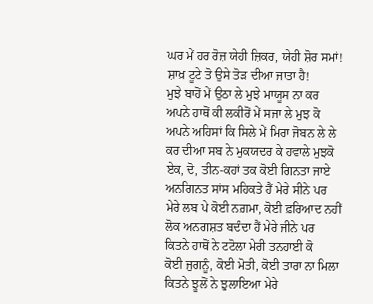ਘਰ ਮੇਂ ਹਰ ਰੋਜ਼ ਯੇਹੀ ਜ਼ਿਕਰ, ਯੇਹੀ ਸ਼ੋਰ ਸਮਾਂ!
ਸ਼ਾਖ਼ ਟੂਟੇ ਤੋ ਉਸੇ ਤੋੜ ਦੀਆ ਜਾਤਾ ਹੈ!
ਮੁਝੇ ਬਾਹੋਂ ਮੇਂ ਉਠਾ ਲੇ ਮੁਝੇ ਮਾਯੂਸ ਨਾ ਕਰ
ਅਪਨੇ ਹਾਥੋਂ ਕੀ ਲਕੀਰੋਂ ਮੇਂ ਸਜਾ ਲੇ ਮੁਝ ਕੋ
ਅਪਨੇ ਅਹਿਸਾਂ ਕਿ ਸਿਲੇ ਮੇਂ ਮਿਰਾ ਜੋਬਨ ਲੇ ਲੇ
ਕਰ ਦੀਆ ਸਬ ਨੇ ਮੁਕਯਦਰ ਕੇ ਹਵਾਲੇ ਮੁਝਕੋ
ਏਕ, ਦੋ, ਤੀਨ-ਕਹਾਂ ਤਕ ਕੋਈ ਗਿਨਤਾ ਜਾਏ
ਅਨਗਿਨਤ ਸਾਂਸ ਮਹਿਕਤੇ ਹੈਂ ਮੇਰੇ ਸੀਨੇ ਪਰ
ਮੇਰੇ ਲਬ ਪੇ ਕੋਈ ਨਗ਼ਮਾ, ਕੋਈ ਫ਼ਰਿਆਦ ਨਹੀਂ
ਲੋਕ ਅਨਗਸ਼ਤ ਬਦੰਦਾ ਹੈਂ ਮੇਰੇ ਜੀਨੇ ਪਰ
ਕਿਤਨੇ ਹਾਥੋਂ ਨੇ ਟਟੋਲਾ ਮੇਰੀ ਤਨਹਾਈ ਕੋ
ਕੋਈ ਜੁਗਨੂੰ, ਕੋਈ ਮੋਤੀ, ਕੋਈ ਤਾਰਾ ਨਾ ਮਿਲਾ
ਕਿਤਨੇ ਝੂਲੋਂ ਨੇ ਝੁਲਾਇਆ ਮੇਰੇ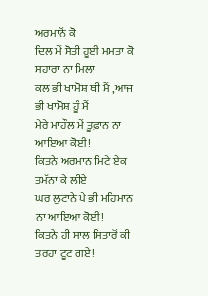ਅਰਮਾਨੋਂ ਕੋ
ਦਿਲ ਮੇਂ ਸੋਤੀ ਹੂਈ ਮਮਤਾ ਕੋ ਸਹਾਰਾ ਨਾ ਮਿਲਾ
ਕਲ ਭੀ ਖਾਮੋਸ਼ ਥੀ ਮੈਂ ,ਆਜ ਭੀ ਖਾਮੋਸ਼ ਹੂੰ ਮੈਂ
ਮੇਰੇ ਮਾਹੌਲ ਮੇਂ ਤੂਫ਼ਾਨ ਨਾ ਆਇਆ ਕੋਈ!
ਕਿਤਨੇ ਅਰਮਾਨ ਮਿਟੇ ਏਕ ਤਮੱਨਾ ਕੇ ਲੀਏ
ਘਰ ਲੁਟਾਨੇ ਪੇ ਭੀ ਮਹਿਮਾਨ ਨਾ ਆਇਆ ਕੋਈ!
ਕਿਤਨੇ ਹੀ ਸਾਲ ਸਿਤਾਰੋਂ ਕੀ ਤਰਹਾ ਟੂਟ ਗਏ!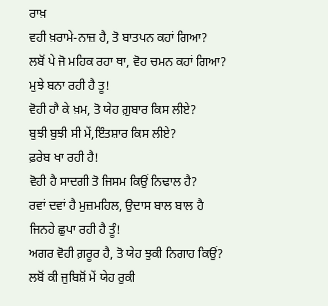ਰਾਖ਼
ਵਹੀ ਖ਼ਰਾਮੇ-ਨਾਜ਼ ਹੈ, ਤੋ ਬਾਤਪਨ ਕਹਾਂ ਗਿਆ?
ਲਬੋਂ ਪੇ ਜੋ ਮਹਿਕ ਰਹਾ ਥਾ, ਵੋਹ ਚਮਨ ਕਹਾਂ ਗਿਆ?
ਮੁਝੇ ਬਨਾ ਰਹੀ ਹੈ ਤੂ!
ਵੋਹੀ ਹਾੈ ਕੇ ਖ਼ਮ, ਤੋ ਯੇਹ ਗ਼ੁਬਾਰ ਕਿਸ ਲੀਏ?
ਬੁਝੀ ਬੁਝੀ ਸੀ ਮੇਂ,ਇੰਤਸ਼ਾਰ ਕਿਸ ਲੀਏ?
ਫ਼ਰੇਬ ਖਾ ਰਹੀ ਹੈ!
ਵੋਹੀ ਹੈ ਸਾਦਗੀ ਤੋ ਜਿਸਮ ਕਿਉਂ ਨਿਢਾਲ ਹੈ?
ਰਵਾਂ ਦਵਾਂ ਹੈ ਮੁਜ਼ਮਹਿਲ, ਉਦਾਸ ਬਾਲ ਬਾਲ ਹੈ
ਜਿਨਹੇ ਛੁਪਾ ਰਹੀ ਹੈ ਤੂੰ!
ਅਗਰ ਵੋਹੀ ਗ਼ਰੂਰ ਹੈ, ਤੋ ਯੇਹ ਝੁਕੀ ਨਿਗਾਹ ਕਿਉਂ?
ਲਬੋਂ ਕੀ ਜੁਬਿਸ਼ੋਂ ਮੇਂ ਯੇਹ ਰੁਕੀ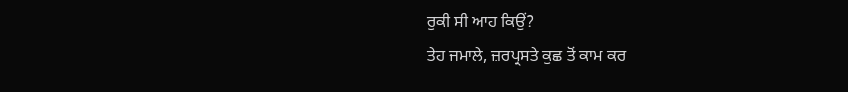ਰੁਕੀ ਸੀ ਆਹ ਕਿਉਂ?
ਤੇਹ ਜਮਾਲੇ, ਜ਼ਰਪ੍ਰਸਤੇ ਕੁਛ ਤੋਂ ਕਾਮ ਕਰ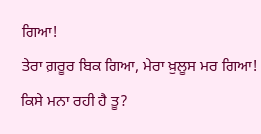ਗਿਆ!
ਤੇਰਾ ਗ਼ਰੂਰ ਬਿਕ ਗਿਆ, ਮੇਰਾ ਖ਼ੁਲੂਸ ਮਰ ਗਿਆ!
ਕਿਸੇ ਮਨਾ ਰਹੀ ਹੈ ਤੂ?